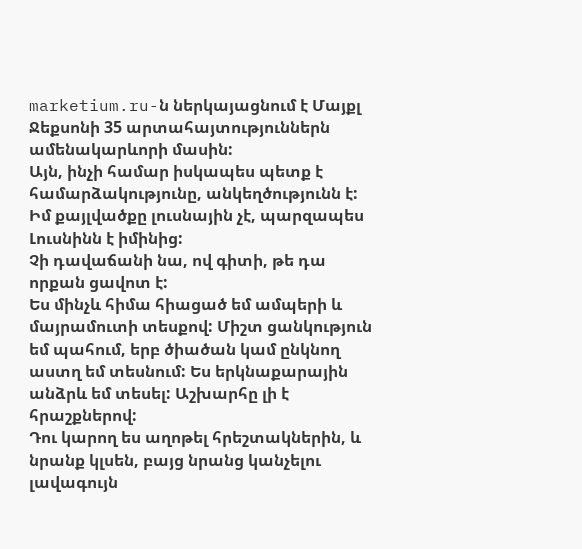marketium.ru-ն ներկայացնում է Մայքլ Ջեքսոնի 35 արտահայտություններն ամենակարևորի մասին:
Այն, ինչի համար իսկապես պետք է համարձակությունը, անկեղծությունն է:
Իմ քայլվածքը լուսնային չէ, պարզապես Լուսնինն է իմինից:
Չի դավաճանի նա, ով գիտի, թե դա որքան ցավոտ է:
Ես մինչև հիմա հիացած եմ ամպերի և մայրամուտի տեսքով: Միշտ ցանկություն եմ պահում, երբ ծիածան կամ ընկնող աստղ եմ տեսնում: Ես երկնաքարային անձրև եմ տեսել: Աշխարհը լի է հրաշքներով:
Դու կարող ես աղոթել հրեշտակներին, և նրանք կլսեն, բայց նրանց կանչելու լավագույն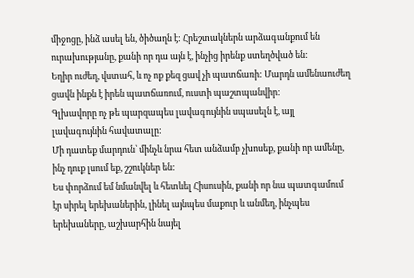միջոցը, ինձ ասել են, ծիծաղն է: Հրեշտակներն արձագանքում են ուրախությանը, քանի որ դա այն է, ինչից իրենք ստեղծված են:
Եղիր ուժեղ, վստահ, և ոչ ոք քեզ ցավ չի պատճառի: Մարդն ամենաուժեղ ցավն ինքն է իրեն պատճառում, ուստի պաշտպանվիր:
Գլխավորը ոչ թե պարզապես լավագույնին սպասելն է, այլ լավագույնին հավատալը:
Մի դատեք մարդուն՝ մինչև նրա հետ անձամբ չխոսեք, քանի որ ամենը, ինչ դուք լսում եք, շշուկներ են:
Ես փորձում եմ նմանվել և հետևել Հիսուսին, քանի որ նա պատգամում էր սիրել երեխաներին, լինել այնպես մաքուր և անմեղ, ինչպես երեխաները, աշխարհին նայել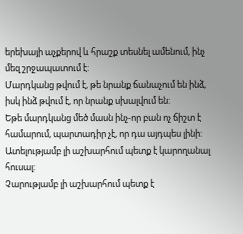երեխայի աչքերով և հրաշք տեսնել ամենում, ինչ մեզ շրջապատում է:
Մարդկանց թվում է, թե նրանք ճանաչում են ինձ, իսկ ինձ թվում է, որ նրանք սխալվում են:
Եթե մարդկանց մեծ մասն ինչ-որ բան ոչ ճիշտ է համարում, պարտադիր չէ, որ դա այդպես լինի:
Ատելությամբ լի աշխարհում պետք է կարողանալ հուսալ:
Չարությամբ լի աշխարհում պետք է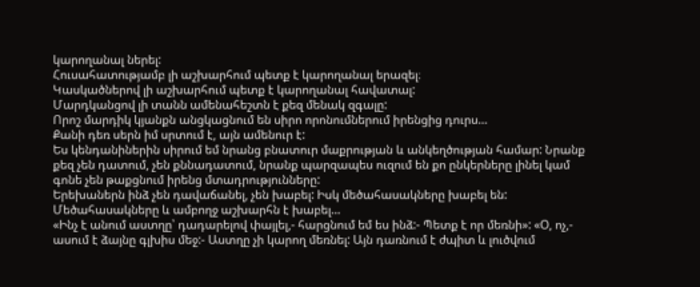կարողանալ ներել:
Հուսահատությամբ լի աշխարհում պետք է կարողանալ երազել։
Կասկածներով լի աշխարհում պետք է կարողանալ հավատալ:
Մարդկանցով լի տանն ամենահեշտն է քեզ մենակ զգալը:
Որոշ մարդիկ կյանքն անցկացնում են սիրո որոնումներում իրենցից դուրս…
Քանի դեռ սերն իմ սրտում է, այն ամենուր է:
Ես կենդանիներին սիրում եմ նրանց բնատուր մաքրության և անկեղծության համար: Նրանք քեզ չեն դատում, չեն քննադատում, նրանք պարզապես ուզում են քո ընկերները լինել կամ գոնե չեն թաքցնում իրենց մտադրությունները:
Երեխաներն ինձ չեն դավաճանել, չեն խաբել: Իսկ մեծահասակները խաբել են: Մեծահասակները և ամբողջ աշխարհն է խաբել…
«Ինչ է անում աստղը՝ դադարելով փայլել,- հարցնում եմ ես ինձ:- Պետք է որ մեռնի»: «Օ, ոչ,- ասում է ձայնը գլխիս մեջ:- Աստղը չի կարող մեռնել: Այն դառնում է ժպիտ և լուծվում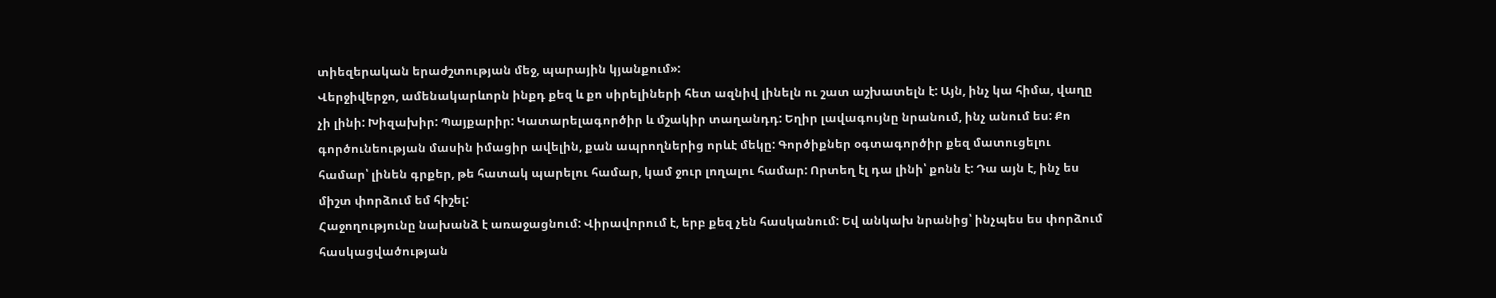տիեզերական երաժշտության մեջ, պարային կյանքում»:
Վերջիվերջո, ամենակարևորն ինքդ քեզ և քո սիրելիների հետ ազնիվ լինելն ու շատ աշխատելն է: Այն, ինչ կա հիմա, վաղը չի լինի: Խիզախիր: Պայքարիր: Կատարելագործիր և մշակիր տաղանդդ: Եղիր լավագույնը նրանում, ինչ անում ես: Քո գործունեության մասին իմացիր ավելին, քան ապրողներից որևէ մեկը: Գործիքներ օգտագործիր քեզ մատուցելու համար՝ լինեն գրքեր, թե հատակ պարելու համար, կամ ջուր լողալու համար: Որտեղ էլ դա լինի՝ քոնն է: Դա այն է, ինչ ես միշտ փորձում եմ հիշել:
Հաջողությունը նախանձ է առաջացնում: Վիրավորում է, երբ քեզ չեն հասկանում: Եվ անկախ նրանից՝ ինչպես ես փորձում հասկացվածության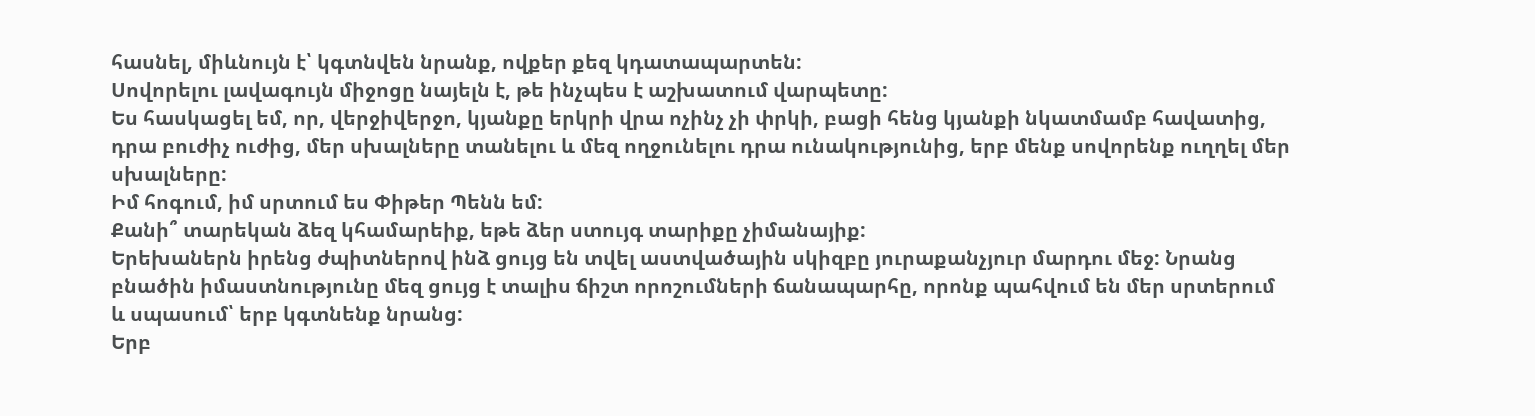հասնել, միևնույն է՝ կգտնվեն նրանք, ովքեր քեզ կդատապարտեն:
Սովորելու լավագույն միջոցը նայելն է, թե ինչպես է աշխատում վարպետը:
Ես հասկացել եմ, որ, վերջիվերջո, կյանքը երկրի վրա ոչինչ չի փրկի, բացի հենց կյանքի նկատմամբ հավատից, դրա բուժիչ ուժից, մեր սխալները տանելու և մեզ ողջունելու դրա ունակությունից, երբ մենք սովորենք ուղղել մեր սխալները:
Իմ հոգում, իմ սրտում ես Փիթեր Պենն եմ:
Քանի՞ տարեկան ձեզ կհամարեիք, եթե ձեր ստույգ տարիքը չիմանայիք:
Երեխաներն իրենց ժպիտներով ինձ ցույց են տվել աստվածային սկիզբը յուրաքանչյուր մարդու մեջ: Նրանց բնածին իմաստնությունը մեզ ցույց է տալիս ճիշտ որոշումների ճանապարհը, որոնք պահվում են մեր սրտերում և սպասում՝ երբ կգտնենք նրանց:
Երբ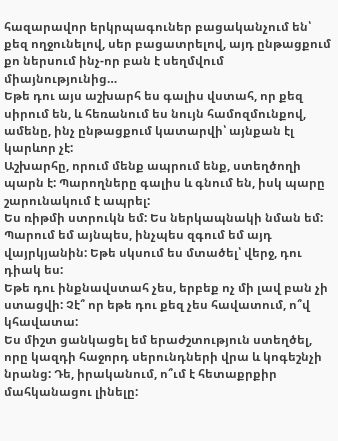հազարավոր երկրպագուներ բացականչում են՝ քեզ ողջունելով, սեր բացատրելով, այդ ընթացքում քո ներսում ինչ-որ բան է սեղմվում միայնությունից…
Եթե դու այս աշխարհ ես գալիս վստահ, որ քեզ սիրում են, և հեռանում ես նույն համոզմունքով, ամենը, ինչ ընթացքում կատարվի՝ այնքան էլ կարևոր չէ:
Աշխարհը, որում մենք ապրում ենք, ստեղծողի պարն է: Պարողները գալիս և գնում են, իսկ պարը շարունակում է ապրել:
Ես ռիթմի ստրուկն եմ: Ես ներկապնակի նման եմ: Պարում եմ այնպես, ինչպես զգում եմ այդ վայրկյանին: Եթե սկսում ես մտածել՝ վերջ, դու դիակ ես:
Եթե դու ինքնավստահ չես, երբեք ոչ մի լավ բան չի ստացվի: Չէ՞ որ եթե դու քեզ չես հավատում, ո՞վ կհավատա:
Ես միշտ ցանկացել եմ երաժշտություն ստեղծել, որը կազդի հաջորդ սերունդների վրա և կոգեշնչի նրանց: Դե, իրականում, ո՞ւմ է հետաքրքիր մահկանացու լինելը: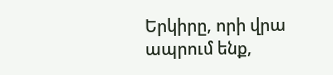Երկիրը, որի վրա ապրում ենք,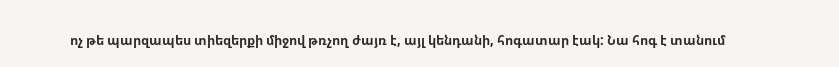ոչ թե պարզապես տիեզերքի միջով թռչող ժայռ է, այլ կենդանի, հոգատար էակ: Նա հոգ է տանում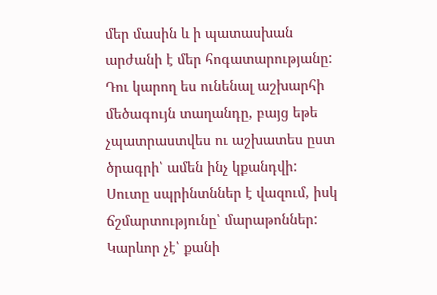մեր մասին և ի պատասխան արժանի է մեր հոգատարությանը:
Դու կարող ես ունենալ աշխարհի մեծագույն տաղանդը, բայց եթե չպատրաստվես ու աշխատես ըստ ծրագրի՝ ամեն ինչ կքանդվի:
Սուտը սպրինտններ է վազում, իսկ ճշմարտությունը՝ մարաթոններ:
Կարևոր չէ՝ քանի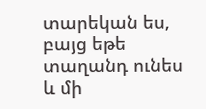տարեկան ես, բայց եթե տաղանդ ունես և մի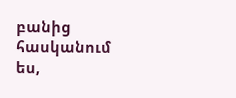բանից հասկանում ես,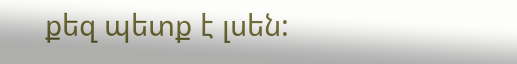քեզ պետք է լսեն: